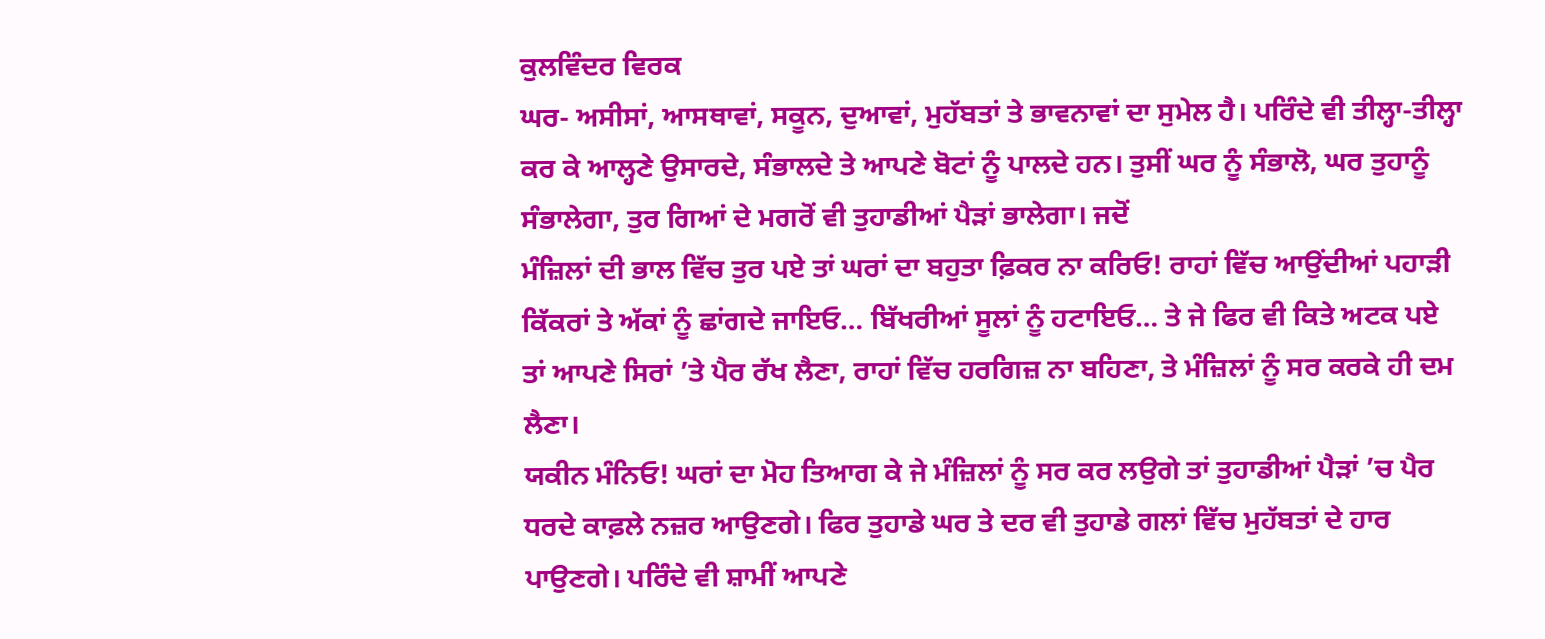ਕੁਲਵਿੰਦਰ ਵਿਰਕ
ਘਰ- ਅਸੀਸਾਂ, ਆਸਥਾਵਾਂ, ਸਕੂਨ, ਦੁਆਵਾਂ, ਮੁਹੱਬਤਾਂ ਤੇ ਭਾਵਨਾਵਾਂ ਦਾ ਸੁਮੇਲ ਹੈ। ਪਰਿੰਦੇ ਵੀ ਤੀਲ੍ਹਾ-ਤੀਲ੍ਹਾ ਕਰ ਕੇ ਆਲ੍ਹਣੇ ਉਸਾਰਦੇ, ਸੰਭਾਲਦੇ ਤੇ ਆਪਣੇ ਬੋਟਾਂ ਨੂੰ ਪਾਲਦੇ ਹਨ। ਤੁਸੀਂ ਘਰ ਨੂੰ ਸੰਭਾਲੋ, ਘਰ ਤੁਹਾਨੂੰ ਸੰਭਾਲੇਗਾ, ਤੁਰ ਗਿਆਂ ਦੇ ਮਗਰੋਂ ਵੀ ਤੁਹਾਡੀਆਂ ਪੈੜਾਂ ਭਾਲੇਗਾ। ਜਦੋਂ
ਮੰਜ਼ਿਲਾਂ ਦੀ ਭਾਲ ਵਿੱਚ ਤੁਰ ਪਏ ਤਾਂ ਘਰਾਂ ਦਾ ਬਹੁਤਾ ਫ਼ਿਕਰ ਨਾ ਕਰਿਓ! ਰਾਹਾਂ ਵਿੱਚ ਆਉਂਦੀਆਂ ਪਹਾੜੀ ਕਿੱਕਰਾਂ ਤੇ ਅੱਕਾਂ ਨੂੰ ਛਾਂਗਦੇ ਜਾਇਓ… ਬਿੱਖਰੀਆਂ ਸੂਲਾਂ ਨੂੰ ਹਟਾਇਓ… ਤੇ ਜੇ ਫਿਰ ਵੀ ਕਿਤੇ ਅਟਕ ਪਏ ਤਾਂ ਆਪਣੇ ਸਿਰਾਂ ’ਤੇ ਪੈਰ ਰੱਖ ਲੈਣਾ, ਰਾਹਾਂ ਵਿੱਚ ਹਰਗਿਜ਼ ਨਾ ਬਹਿਣਾ, ਤੇ ਮੰਜ਼ਿਲਾਂ ਨੂੰ ਸਰ ਕਰਕੇ ਹੀ ਦਮ ਲੈਣਾ।
ਯਕੀਨ ਮੰਨਿਓ! ਘਰਾਂ ਦਾ ਮੋਹ ਤਿਆਗ ਕੇ ਜੇ ਮੰਜ਼ਿਲਾਂ ਨੂੰ ਸਰ ਕਰ ਲਉਗੇ ਤਾਂ ਤੁਹਾਡੀਆਂ ਪੈੜਾਂ ’ਚ ਪੈਰ ਧਰਦੇ ਕਾਫ਼ਲੇ ਨਜ਼ਰ ਆਉਣਗੇ। ਫਿਰ ਤੁਹਾਡੇ ਘਰ ਤੇ ਦਰ ਵੀ ਤੁਹਾਡੇ ਗਲਾਂ ਵਿੱਚ ਮੁਹੱਬਤਾਂ ਦੇ ਹਾਰ ਪਾਉਣਗੇ। ਪਰਿੰਦੇ ਵੀ ਸ਼ਾਮੀਂ ਆਪਣੇ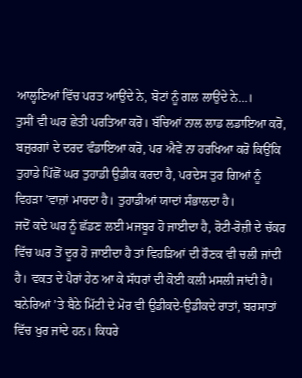ਆਲ੍ਹਣਿਆਂ ਵਿੱਚ ਪਰਤ ਆਉਂਦੇ ਨੇ, ਬੋਟਾਂ ਨੂੰ ਗਲ ਲਾਉਂਦੇ ਨੇ…।
ਤੁਸੀਂ ਵੀ ਘਰ ਛੇਤੀ ਪਰਤਿਆ ਕਰੋ। ਬੱਚਿਆਂ ਨਾਲ ਲਾਡ ਲਡਾਇਆ ਕਰੋ, ਬਜ਼ੁਰਗਾਂ ਦੇ ਦਰਦ ਵੰਡਾਇਆ ਕਰੋ, ਪਰ ਐਵੇਂ ਨਾ ਹਰਖਿਆ ਕਰੋ ਕਿਉਂਕਿ ਤੁਹਾਡੇ ਪਿੱਛੋਂ ਘਰ ਤੁਹਾਡੀ ਉਡੀਕ ਕਰਦਾ ਹੈ, ਪਰਦੇਸ ਤੁਰ ਗਿਆਂ ਨੂੰ ਵਿਹੜਾ ’ਵਾਜ਼ਾਂ ਮਾਰਦਾ ਹੈ। ਤੁਹਾਡੀਆਂ ਯਾਦਾਂ ਸੰਭਾਲਦਾ ਹੈ।
ਜਦੋਂ ਕਦੇ ਘਰ ਨੂੰ ਛੱਡਣ ਲਈ ਮਜਬੂਰ ਹੋ ਜਾਈਦਾ ਹੈ, ਰੋਟੀ-ਰੋਜ਼ੀ ਦੇ ਚੱਕਰ ਵਿੱਚ ਘਰ ਤੋਂ ਦੂਰ ਹੋ ਜਾਈਦਾ ਹੈ ਤਾਂ ਵਿਹੜਿਆਂ ਦੀ ਰੌਣਕ ਵੀ ਚਲੀ ਜਾਂਦੀ ਹੈ। ਵਕਤ ਦੇ ਪੈਰਾਂ ਹੇਠ ਆ ਕੇ ਸੱਧਰਾਂ ਦੀ ਕੋਈ ਕਲੀ ਮਸਲੀ ਜਾਂਦੀ ਹੈ। ਬਨੇਰਿਆਂ ’ਤੇ ਬੈਠੇ ਮਿੱਟੀ ਦੇ ਮੋਰ ਵੀ ਉਡੀਕਦੇ-ਉਡੀਕਦੇ ਰਾਤਾਂ, ਬਰਸਾਤਾਂ ਵਿੱਚ ਖੁਰ ਜਾਂਦੇ ਹਨ। ਕਿਧਰੇ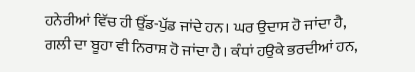ਹਨੇਰੀਆਂ ਵਿੱਚ ਹੀ ਉੱਡ-ਪੁੱਡ ਜਾਂਦੇ ਹਨ। ਘਰ ਉਦਾਸ ਹੋ ਜਾਂਦਾ ਹੈ, ਗਲੀ ਦਾ ਬੂਹਾ ਵੀ ਨਿਰਾਸ਼ ਹੋ ਜਾਂਦਾ ਹੈ। ਕੰਧਾਂ ਹਉਕੇ ਭਰਦੀਆਂ ਹਨ,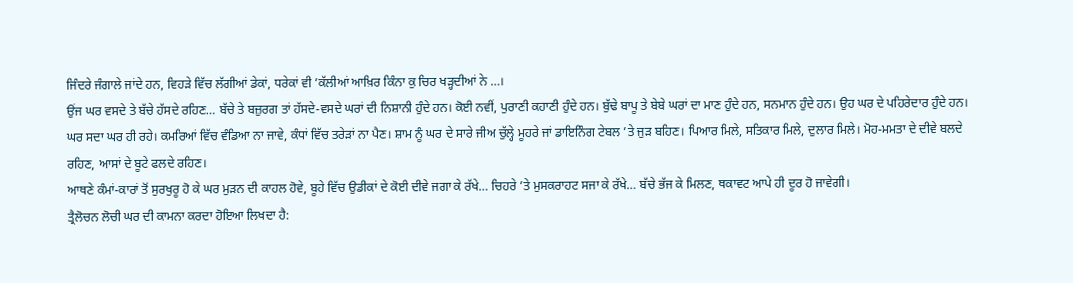ਜਿੰਦਰੇ ਜੰਗਾਲੇ ਜਾਂਦੇ ਹਨ, ਵਿਹੜੇ ਵਿੱਚ ਲੱਗੀਆਂ ਡੇਕਾਂ, ਧਰੇਕਾਂ ਵੀ ’ਕੱਲੀਆਂ ਆਖ਼ਿਰ ਕਿੰਨਾ ਕੁ ਚਿਰ ਖੜ੍ਹਦੀਆਂ ਨੇ …।
ਉਂਜ ਘਰ ਵਸਦੇ ਤੇ ਬੱਚੇ ਹੱਸਦੇ ਰਹਿਣ… ਬੱਚੇ ਤੇ ਬਜ਼ੁਰਗ ਤਾਂ ਹੱਸਦੇ-ਵਸਦੇ ਘਰਾਂ ਦੀ ਨਿਸ਼ਾਨੀ ਹੁੰਦੇ ਹਨ। ਕੋਈ ਨਵੀਂ, ਪੁਰਾਣੀ ਕਹਾਣੀ ਹੁੰਦੇ ਹਨ। ਬੁੱਢੇ ਬਾਪੂ ਤੇ ਬੇਬੇ ਘਰਾਂ ਦਾ ਮਾਣ ਹੁੰਦੇ ਹਨ, ਸਨਮਾਨ ਹੁੰਦੇ ਹਨ। ਉਹ ਘਰ ਦੇ ਪਹਿਰੇਦਾਰ ਹੁੰਦੇ ਹਨ। ਘਰ ਸਦਾ ਘਰ ਹੀ ਰਹੇ। ਕਮਰਿਆਂ ਵਿੱਚ ਵੰਡਿਆ ਨਾ ਜਾਵੇ, ਕੰਧਾਂ ਵਿੱਚ ਤਰੇੜਾਂ ਨਾ ਪੈਣ। ਸ਼ਾਮ ਨੂੰ ਘਰ ਦੇ ਸਾਰੇ ਜੀਅ ਚੁੱਲ੍ਹੇ ਮੂਹਰੇ ਜਾਂ ਡਾਇਨਿੰਗ ਟੇਬਲ ’ਤੇ ਜੁੜ ਬਹਿਣ। ਪਿਆਰ ਮਿਲੇ, ਸਤਿਕਾਰ ਮਿਲੇ, ਦੁਲਾਰ ਮਿਲੇ। ਮੋਹ-ਮਮਤਾ ਦੇ ਦੀਵੇ ਬਲਦੇ ਰਹਿਣ, ਆਸਾਂ ਦੇ ਬੂਟੇ ਫਲਦੇ ਰਹਿਣ।
ਆਥਣੇ ਕੰਮਾਂ-ਕਾਰਾਂ ਤੋਂ ਸੁਰਖੁਰੂ ਹੋ ਕੇ ਘਰ ਮੁੜਨ ਦੀ ਕਾਹਲ ਹੋਵੇ, ਬੂਹੇ ਵਿੱਚ ਉਡੀਕਾਂ ਦੇ ਕੋਈ ਦੀਵੇ ਜਗਾ ਕੇ ਰੱਖੇ… ਚਿਹਰੇ ’ਤੇ ਮੁਸਕਰਾਹਟ ਸਜਾ ਕੇ ਰੱਖੇ… ਬੱਚੇ ਭੱਜ ਕੇ ਮਿਲਣ, ਥਕਾਵਟ ਆਪੇ ਹੀ ਦੂਰ ਹੋ ਜਾਵੇਗੀ।
ਤ੍ਰੈਲੋਚਨ ਲੋਚੀ ਘਰ ਦੀ ਕਾਮਨਾ ਕਰਦਾ ਹੋਇਆ ਲਿਖਦਾ ਹੈ: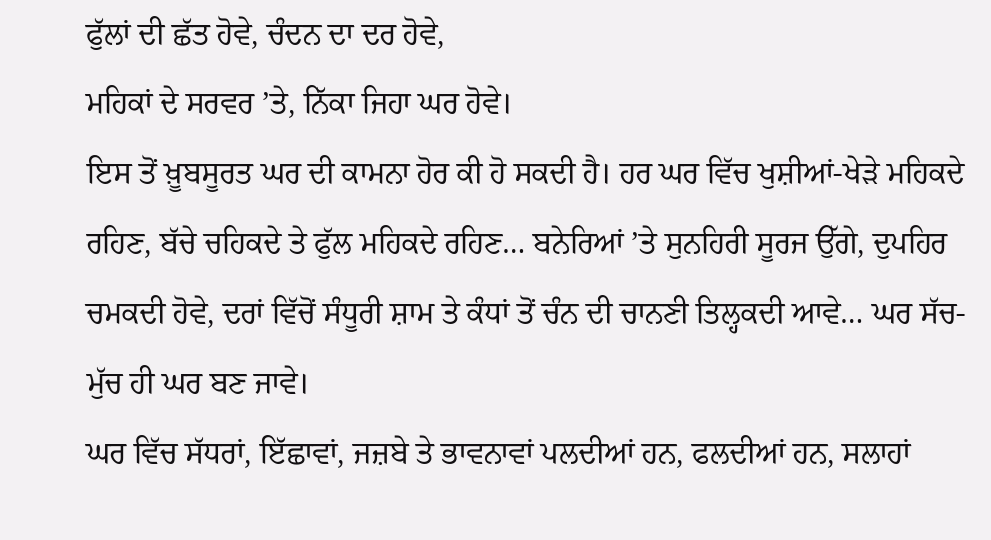ਫੁੱਲਾਂ ਦੀ ਛੱਤ ਹੋਵੇ, ਚੰਦਨ ਦਾ ਦਰ ਹੋਵੇ,
ਮਹਿਕਾਂ ਦੇ ਸਰਵਰ ’ਤੇ, ਨਿੱਕਾ ਜਿਹਾ ਘਰ ਹੋਵੇ।
ਇਸ ਤੋਂ ਖ਼ੂਬਸੂਰਤ ਘਰ ਦੀ ਕਾਮਨਾ ਹੋਰ ਕੀ ਹੋ ਸਕਦੀ ਹੈ। ਹਰ ਘਰ ਵਿੱਚ ਖੁਸ਼ੀਆਂ-ਖੇੜੇ ਮਹਿਕਦੇ ਰਹਿਣ, ਬੱਚੇ ਚਹਿਕਦੇ ਤੇ ਫੁੱਲ ਮਹਿਕਦੇ ਰਹਿਣ… ਬਨੇਰਿਆਂ ’ਤੇ ਸੁਨਹਿਰੀ ਸੂਰਜ ਉੱਗੇ, ਦੁਪਹਿਰ ਚਮਕਦੀ ਹੋਵੇ, ਦਰਾਂ ਵਿੱਚੋਂ ਸੰਧੂਰੀ ਸ਼ਾਮ ਤੇ ਕੰਧਾਂ ਤੋਂ ਚੰਨ ਦੀ ਚਾਨਣੀ ਤਿਲ੍ਹਕਦੀ ਆਵੇ… ਘਰ ਸੱਚ-ਮੁੱਚ ਹੀ ਘਰ ਬਣ ਜਾਵੇ।
ਘਰ ਵਿੱਚ ਸੱਧਰਾਂ, ਇੱਛਾਵਾਂ, ਜਜ਼ਬੇ ਤੇ ਭਾਵਨਾਵਾਂ ਪਲਦੀਆਂ ਹਨ, ਫਲਦੀਆਂ ਹਨ, ਸਲਾਹਾਂ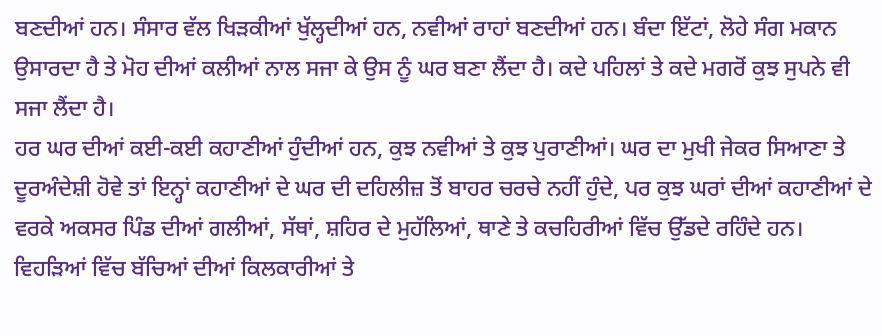ਬਣਦੀਆਂ ਹਨ। ਸੰਸਾਰ ਵੱਲ ਖਿੜਕੀਆਂ ਖੁੱਲ੍ਹਦੀਆਂ ਹਨ, ਨਵੀਆਂ ਰਾਹਾਂ ਬਣਦੀਆਂ ਹਨ। ਬੰਦਾ ਇੱਟਾਂ, ਲੋਹੇ ਸੰਗ ਮਕਾਨ ਉਸਾਰਦਾ ਹੈ ਤੇ ਮੋਹ ਦੀਆਂ ਕਲੀਆਂ ਨਾਲ ਸਜਾ ਕੇ ਉਸ ਨੂੰ ਘਰ ਬਣਾ ਲੈਂਦਾ ਹੈ। ਕਦੇ ਪਹਿਲਾਂ ਤੇ ਕਦੇ ਮਗਰੋਂ ਕੁਝ ਸੁਪਨੇ ਵੀ ਸਜਾ ਲੈਂਦਾ ਹੈ।
ਹਰ ਘਰ ਦੀਆਂ ਕਈ-ਕਈ ਕਹਾਣੀਆਂ ਹੁੰਦੀਆਂ ਹਨ, ਕੁਝ ਨਵੀਆਂ ਤੇ ਕੁਝ ਪੁਰਾਣੀਆਂ। ਘਰ ਦਾ ਮੁਖੀ ਜੇਕਰ ਸਿਆਣਾ ਤੇ ਦੂਰਅੰਦੇਸ਼ੀ ਹੋਵੇ ਤਾਂ ਇਨ੍ਹਾਂ ਕਹਾਣੀਆਂ ਦੇ ਘਰ ਦੀ ਦਹਿਲੀਜ਼ ਤੋਂ ਬਾਹਰ ਚਰਚੇ ਨਹੀਂ ਹੁੰਦੇ, ਪਰ ਕੁਝ ਘਰਾਂ ਦੀਆਂ ਕਹਾਣੀਆਂ ਦੇ ਵਰਕੇ ਅਕਸਰ ਪਿੰਡ ਦੀਆਂ ਗਲੀਆਂ, ਸੱਥਾਂ, ਸ਼ਹਿਰ ਦੇ ਮੁਹੱਲਿਆਂ, ਥਾਣੇ ਤੇ ਕਚਹਿਰੀਆਂ ਵਿੱਚ ਉੱਡਦੇ ਰਹਿੰਦੇ ਹਨ।
ਵਿਹੜਿਆਂ ਵਿੱਚ ਬੱਚਿਆਂ ਦੀਆਂ ਕਿਲਕਾਰੀਆਂ ਤੇ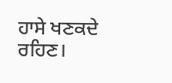ਹਾਸੇ ਖਣਕਦੇ ਰਹਿਣ।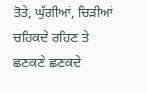ਤੋਤੇ, ਘੁੱਗੀਆਂ, ਚਿੜੀਆਂ ਚਹਿਕਦੇ ਰਹਿਣ ਤੇ ਛਣਕਣੇ ਛਣਕਦੇ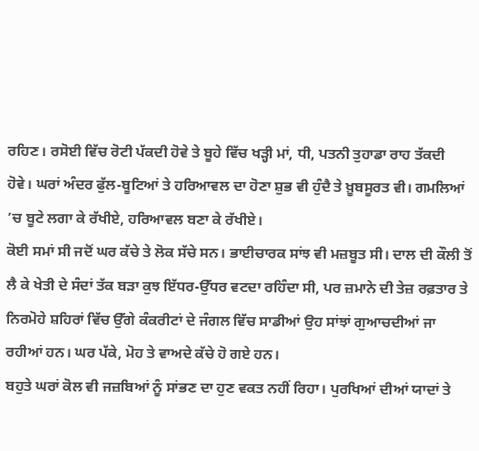ਰਹਿਣ। ਰਸੋਈ ਵਿੱਚ ਰੋਟੀ ਪੱਕਦੀ ਹੋਵੇ ਤੇ ਬੂਹੇ ਵਿੱਚ ਖੜ੍ਹੀ ਮਾਂ, ਧੀ, ਪਤਨੀ ਤੁਹਾਡਾ ਰਾਹ ਤੱਕਦੀ ਹੋਵੇ। ਘਰਾਂ ਅੰਦਰ ਫੁੱਲ-ਬੂਟਿਆਂ ਤੇ ਹਰਿਆਵਲ ਦਾ ਹੋਣਾ ਸ਼ੁਭ ਵੀ ਹੁੰਦੈ ਤੇ ਖ਼ੂਬਸੂਰਤ ਵੀ। ਗਮਲਿਆਂ ’ਚ ਬੂਟੇ ਲਗਾ ਕੇ ਰੱਖੀਏ, ਹਰਿਆਵਲ ਬਣਾ ਕੇ ਰੱਖੀਏ।
ਕੋਈ ਸਮਾਂ ਸੀ ਜਦੋਂ ਘਰ ਕੱਚੇ ਤੇ ਲੋਕ ਸੱਚੇ ਸਨ। ਭਾਈਚਾਰਕ ਸਾਂਝ ਵੀ ਮਜ਼ਬੂਤ ਸੀ। ਦਾਲ ਦੀ ਕੌਲੀ ਤੋਂ ਲੈ ਕੇ ਖੇਤੀ ਦੇ ਸੰਦਾਂ ਤੱਕ ਬੜਾ ਕੁਝ ਇੱਧਰ-ਉੱਧਰ ਵਟਦਾ ਰਹਿੰਦਾ ਸੀ, ਪਰ ਜ਼ਮਾਨੇ ਦੀ ਤੇਜ਼ ਰਫ਼ਤਾਰ ਤੇ ਨਿਰਮੋਹੇ ਸ਼ਹਿਰਾਂ ਵਿੱਚ ਉੱਗੇ ਕੰਕਰੀਟਾਂ ਦੇ ਜੰਗਲ ਵਿੱਚ ਸਾਡੀਆਂ ਉਹ ਸਾਂਝਾਂ ਗੁਆਚਦੀਆਂ ਜਾ ਰਹੀਆਂ ਹਨ। ਘਰ ਪੱਕੇ, ਮੋਹ ਤੇ ਵਾਅਦੇ ਕੱਚੇ ਹੋ ਗਏ ਹਨ।
ਬਹੁਤੇ ਘਰਾਂ ਕੋਲ ਵੀ ਜਜ਼ਬਿਆਂ ਨੂੰ ਸਾਂਭਣ ਦਾ ਹੁਣ ਵਕਤ ਨਹੀਂ ਰਿਹਾ। ਪੁਰਖਿਆਂ ਦੀਆਂ ਯਾਦਾਂ ਤੇ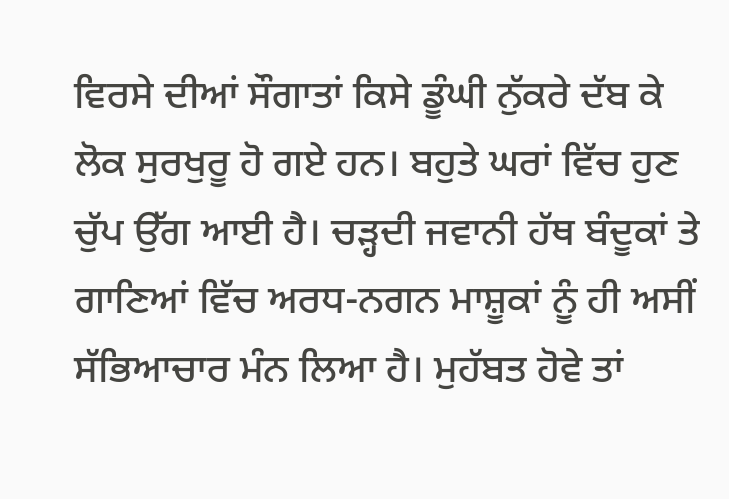ਵਿਰਸੇ ਦੀਆਂ ਸੌਗਾਤਾਂ ਕਿਸੇ ਡੂੰਘੀ ਨੁੱਕਰੇ ਦੱਬ ਕੇ ਲੋਕ ਸੁਰਖੁਰੂ ਹੋ ਗਏ ਹਨ। ਬਹੁਤੇ ਘਰਾਂ ਵਿੱਚ ਹੁਣ ਚੁੱਪ ਉੱਗ ਆਈ ਹੈ। ਚੜ੍ਹਦੀ ਜਵਾਨੀ ਹੱਥ ਬੰਦੂਕਾਂ ਤੇ ਗਾਣਿਆਂ ਵਿੱਚ ਅਰਧ-ਨਗਨ ਮਾਸ਼ੂਕਾਂ ਨੂੰ ਹੀ ਅਸੀਂ ਸੱਭਿਆਚਾਰ ਮੰਨ ਲਿਆ ਹੈ। ਮੁਹੱਬਤ ਹੋਵੇ ਤਾਂ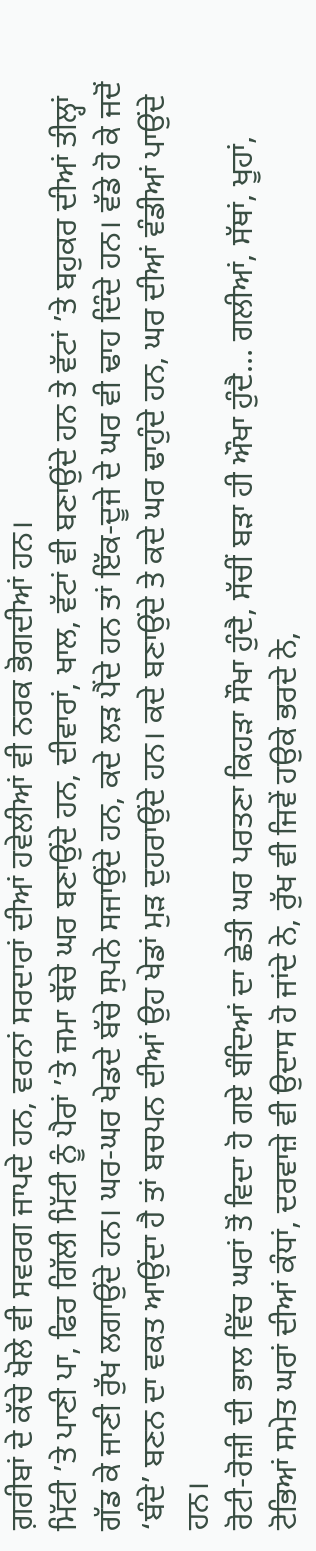ਗ਼ਰੀਬਾਂ ਦੇ ਕੱਚੇ ਖੋਲੇ ਵੀ ਸਵਰਗ ਜਾਪਦੇ ਹਨ, ਵਰਨਾਂ ਸਰਦਾਰਾਂ ਦੀਆਂ ਹਵੇਲੀਆਂ ਵੀ ਨਰਕ ਭੋਗਦੀਆਂ ਹਨ।
ਮਿੱਟੀ ’ਤੇ ਪਾਣੀ ਪਾ, ਫਿਰ ਗਿੱਲੀ ਮਿੱਟੀ ਨੂੰ ਪੈਰਾਂ ’ਤੇ ਜਮਾ ਬੱਚੇ ਘਰ ਬਣਾਉਂਦੇ ਹਨ, ਦੀਵਾਰਾਂ, ਖਾਲ, ਵੱਟਾਂ ਵੀ ਬਣਾਉਂਦੇ ਹਨ ਤੇ ਵੱਟਾਂ ’ਤੇ ਬਹੁਕਰ ਦੀਆਂ ਤੀਲ੍ਹਾਂ ਗੱਡ ਕੇ ਜਾਣੀ ਰੁੱਖ ਲਗਾਉਂਦੇ ਹਨ। ਘਰ-ਘਰ ਖੇਡਦੇ ਬੱਚੇ ਸੁਪਨੇ ਸਜਾਉਂਦੇ ਹਨ, ਕਦੇ ਲੜ ਪੈਂਦੇ ਹਨ ਤਾਂ ਇੱਕ-ਦੂਜੇ ਦੇ ਘਰ ਵੀ ਢਾਹ ਦਿੰਦੇ ਹਨ। ਵੱਡੇ ਹੋ ਕੇ ਜਦੋਂ ‘ਬੰਦੇ’ ਬਣਨ ਦਾ ਵਕਤ ਆਉਂਦਾ ਹੈ ਤਾਂ ਬਚਪਨ ਦੀਆਂ ਉਹ ਖੇਡਾਂ ਮੁੜ ਦੁਹਰਾਉਂਦੇ ਹਨ। ਕਦੇ ਬਣਾਉਂਦੇ ਤੇ ਕਦੇ ਘਰ ਢਾਹੁੰਦੇ ਹਨ, ਘਰ ਦੀਆਂ ਵੰਡੀਆਂ ਪਾਉਂਦੇ ਹਨ।
ਰੋਟੀ-ਰੋਜ਼ੀ ਦੀ ਭਾਲ ਵਿੱਚ ਘਰਾਂ ਤੋਂ ਵਿਦਾ ਹੋ ਗਏ ਬੰਦਿਆਂ ਦਾ ਛੇਤੀ ਘਰ ਪਰਤਣਾ ਕਿਹੜਾ ਸੌਖਾ ਹੁੰਦੈ, ਸੱਚੀਂ ਬੜਾ ਹੀ ਔਖਾ ਹੁੰਦੈ… ਗਲੀਆਂ, ਸੱਥਾਂ, ਖੂਹਾਂ, ਟੋਭਿਆਂ ਸਮੇਤ ਘਰਾਂ ਦੀਆਂ ਕੰਧਾਂ, ਦਰਵਾਜ਼ੇ ਵੀ ਉਦਾਸ ਹੋ ਜਾਂਦੇ ਨੇ, ਰੁੱਖ ਵੀ ਜਿਵੇਂ ਹਉਕੇ ਭਰਦੇ ਨੇ,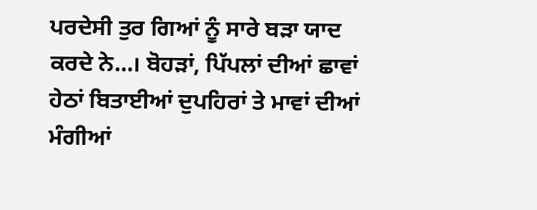ਪਰਦੇਸੀ ਤੁਰ ਗਿਆਂ ਨੂੰ ਸਾਰੇ ਬੜਾ ਯਾਦ ਕਰਦੇ ਨੇ…। ਬੋਹੜਾਂ, ਪਿੱਪਲਾਂ ਦੀਆਂ ਛਾਵਾਂ ਹੇਠਾਂ ਬਿਤਾਈਆਂ ਦੁਪਹਿਰਾਂ ਤੇ ਮਾਵਾਂ ਦੀਆਂ ਮੰਗੀਆਂ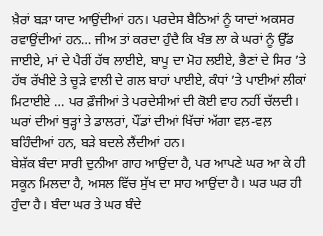ਖ਼ੈਰਾਂ ਬੜਾ ਯਾਦ ਆਉਂਦੀਆਂ ਹਨ। ਪਰਦੇਸ ਬੈਠਿਆਂ ਨੂੰ ਯਾਦਾਂ ਅਕਸਰ ਰਵਾਉਂਦੀਆਂ ਹਨ… ਜੀਅ ਤਾਂ ਕਰਦਾ ਹੁੰਦੈ ਕਿ ਖੰਭ ਲਾ ਕੇ ਘਰਾਂ ਨੂੰ ਉੱਡ ਜਾਈਏ, ਮਾਂ ਦੇ ਪੈਰੀਂ ਹੱਥ ਲਾਈਏ, ਬਾਪੂ ਦਾ ਮੋਹ ਲਈਏ, ਭੈਣਾਂ ਦੇ ਸਿਰ ’ਤੇ ਹੱਥ ਰੱਖੀਏ ਤੇ ਚੂੜੇ ਵਾਲੀ ਦੇ ਗਲ ਬਾਹਾਂ ਪਾਈਏ, ਕੰਧਾਂ ’ਤੇ ਪਾਈਆਂ ਲੀਕਾਂ ਮਿਟਾਈਏ … ਪਰ ਫ਼ੌਜੀਆਂ ਤੇ ਪਰਦੇਸੀਆਂ ਦੀ ਕੋਈ ਵਾਹ ਨਹੀਂ ਚੱਲਦੀ। ਘਰਾਂ ਦੀਆਂ ਥੁੜ੍ਹਾਂ ਤੇ ਡਾਲਰਾਂ, ਪੌਂਡਾਂ ਦੀਆਂ ਖਿੱਚਾਂ ਅੱਗਾ ਵਲ਼-ਵਲ਼ ਬਹਿੰਦੀਆਂ ਹਨ, ਬੜੇ ਬਦਲੇ ਲੈਂਦੀਆਂ ਹਨ।
ਬੇਸ਼ੱਕ ਬੰਦਾ ਸਾਰੀ ਦੁਨੀਆ ਗਾਹ ਆਉਂਦਾ ਹੈ, ਪਰ ਆਪਣੇ ਘਰ ਆ ਕੇ ਹੀ ਸਕੂਨ ਮਿਲਦਾ ਹੈ, ਅਸਲ ਵਿੱਚ ਸੁੱਖ ਦਾ ਸਾਹ ਆਉਂਦਾ ਹੈ। ਘਰ ਘਰ ਹੀ ਹੁੰਦਾ ਹੈ। ਬੰਦਾ ਘਰ ਤੇ ਘਰ ਬੰਦੇ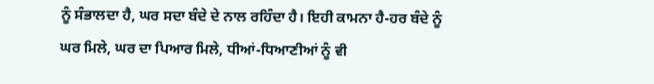ਨੂੰ ਸੰਭਾਲਦਾ ਹੈ, ਘਰ ਸਦਾ ਬੰਦੇ ਦੇ ਨਾਲ ਰਹਿੰਦਾ ਹੈ। ਇਹੀ ਕਾਮਨਾ ਹੈ-ਹਰ ਬੰਦੇ ਨੂੰ ਘਰ ਮਿਲੇ, ਘਰ ਦਾ ਪਿਆਰ ਮਿਲੇ, ਧੀਆਂ-ਧਿਆਣੀਆਂ ਨੂੰ ਵੀ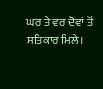ਘਰ ਤੇ ਵਰ ਦੋਵਾਂ ਤੋਂ ਸਤਿਕਾਰ ਮਿਲੇ।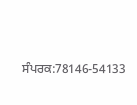ਸੰਪਰਕ:78146-54133